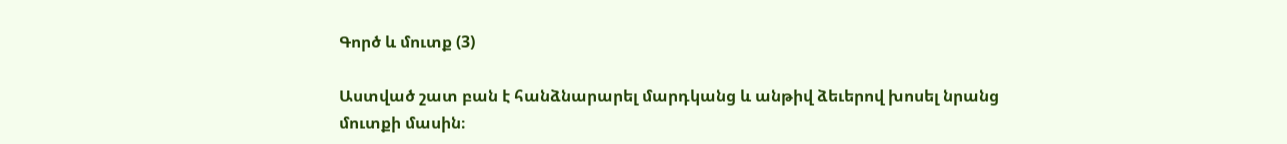Գործ և մուտք (3)

Աստված շատ բան է հանձնարարել մարդկանց և անթիվ ձեւերով խոսել նրանց մուտքի մասին։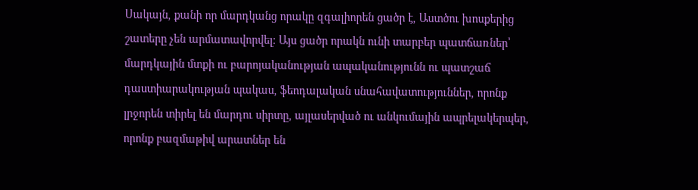Սակայն, քանի որ մարդկանց որակը զգալիորեն ցածր է, Աստծու խոսքերից շատերը չեն արմատավորվել։ Այս ցածր որակն ունի տարբեր պատճառներ՝ մարդկային մտքի ու բարոյականության ապականությունն ու պատշաճ դաստիարակության պակաս, ֆեոդալական սնահավատություններ, որոնք լրջորեն տիրել են մարդու սիրտը, այլասերված ու անկումային ապրելակերպեր, որոնք բազմաթիվ արատներ են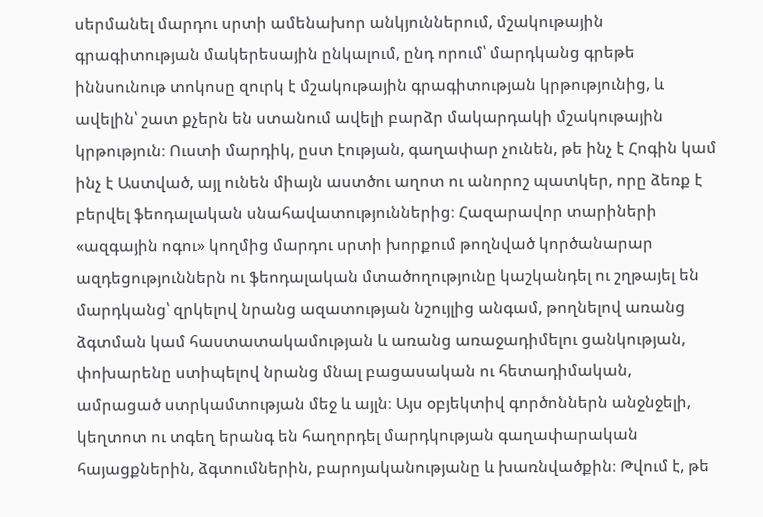սերմանել մարդու սրտի ամենախոր անկյուններում, մշակութային գրագիտության մակերեսային ընկալում, ընդ որում՝ մարդկանց գրեթե իննսունութ տոկոսը զուրկ է մշակութային գրագիտության կրթությունից, և ավելին՝ շատ քչերն են ստանում ավելի բարձր մակարդակի մշակութային կրթություն։ Ուստի մարդիկ, ըստ էության, գաղափար չունեն, թե ինչ է Հոգին կամ ինչ է Աստված, այլ ունեն միայն աստծու աղոտ ու անորոշ պատկեր, որը ձեռք է բերվել ֆեոդալական սնահավատություններից։ Հազարավոր տարիների «ազգային ոգու» կողմից մարդու սրտի խորքում թողնված կործանարար ազդեցություններն ու ֆեոդալական մտածողությունը կաշկանդել ու շղթայել են մարդկանց՝ զրկելով նրանց ազատության նշույլից անգամ, թողնելով առանց ձգտման կամ հաստատակամության և առանց առաջադիմելու ցանկության, փոխարենը ստիպելով նրանց մնալ բացասական ու հետադիմական, ամրացած ստրկամտության մեջ և այլն։ Այս օբյեկտիվ գործոններն անջնջելի, կեղտոտ ու տգեղ երանգ են հաղորդել մարդկության գաղափարական հայացքներին, ձգտումներին, բարոյականությանը և խառնվածքին։ Թվում է, թե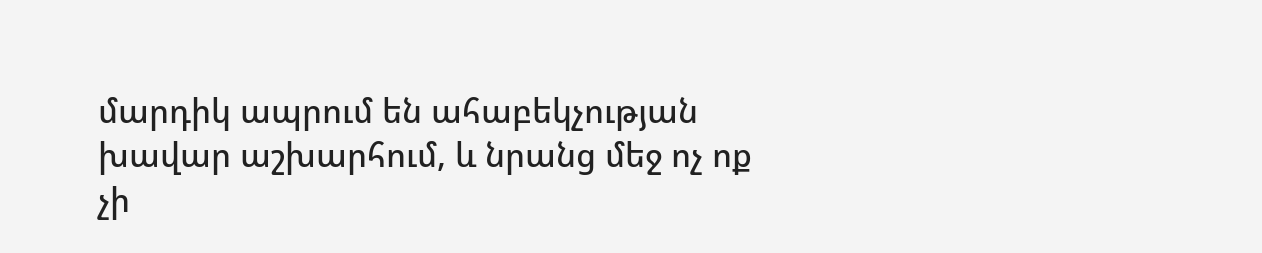մարդիկ ապրում են ահաբեկչության խավար աշխարհում, և նրանց մեջ ոչ ոք չի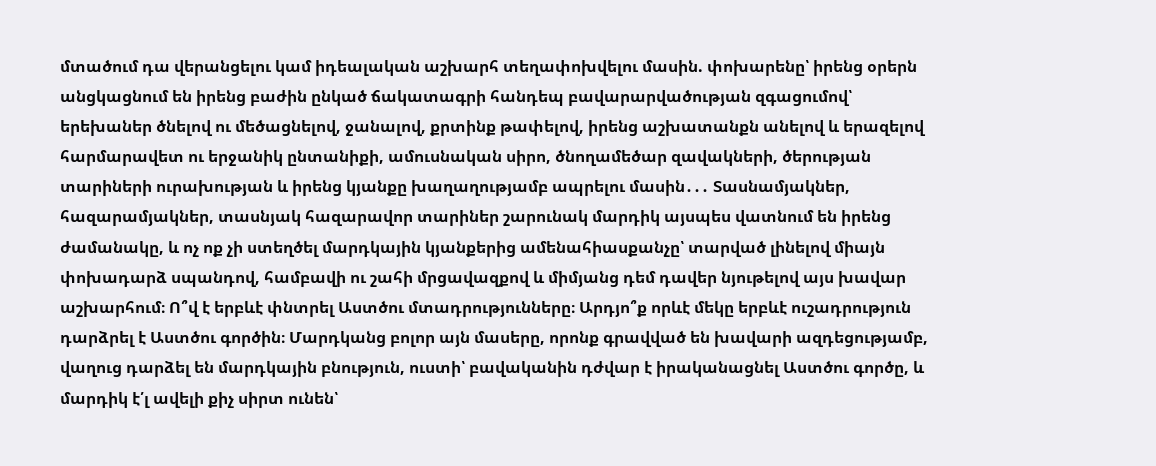մտածում դա վերանցելու կամ իդեալական աշխարհ տեղափոխվելու մասին. փոխարենը՝ իրենց օրերն անցկացնում են իրենց բաժին ընկած ճակատագրի հանդեպ բավարարվածության զգացումով՝ երեխաներ ծնելով ու մեծացնելով, ջանալով, քրտինք թափելով, իրենց աշխատանքն անելով և երազելով հարմարավետ ու երջանիկ ընտանիքի, ամուսնական սիրո, ծնողամեծար զավակների, ծերության տարիների ուրախության և իրենց կյանքը խաղաղությամբ ապրելու մասին․․․ Տասնամյակներ, հազարամյակներ, տասնյակ հազարավոր տարիներ շարունակ մարդիկ այսպես վատնում են իրենց ժամանակը, և ոչ ոք չի ստեղծել մարդկային կյանքերից ամենահիասքանչը՝ տարված լինելով միայն փոխադարձ սպանդով, համբավի ու շահի մրցավազքով և միմյանց դեմ դավեր նյութելով այս խավար աշխարհում։ Ո՞վ է երբևէ փնտրել Աստծու մտադրությունները։ Արդյո՞ք որևէ մեկը երբևէ ուշադրություն դարձրել է Աստծու գործին։ Մարդկանց բոլոր այն մասերը, որոնք գրավված են խավարի ազդեցությամբ, վաղուց դարձել են մարդկային բնություն, ուստի՝ բավականին դժվար է իրականացնել Աստծու գործը, և մարդիկ է՛լ ավելի քիչ սիրտ ունեն՝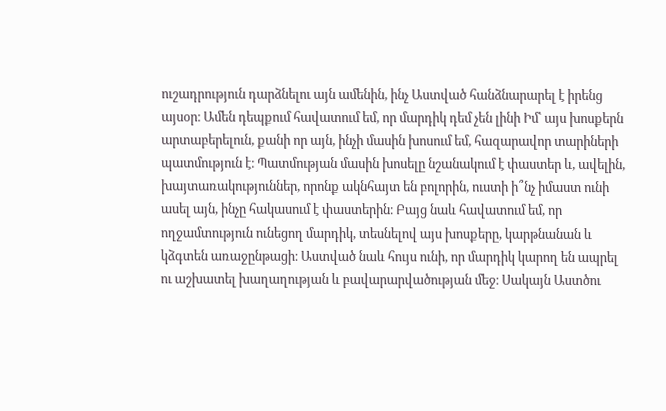ուշադրություն դարձնելու այն ամենին, ինչ Աստված հանձնարարել է իրենց այսօր։ Ամեն դեպքում հավատում եմ, որ մարդիկ դեմ չեն լինի Իմ՝ այս խոսքերն արտաբերելուն, քանի որ այն, ինչի մասին խոսում եմ, հազարավոր տարիների պատմություն է։ Պատմության մասին խոսելը նշանակում է փաստեր և, ավելին, խայտառակություններ, որոնք ակնհայտ են բոլորին, ուստի ի՞նչ իմաստ ունի ասել այն, ինչը հակասում է փաստերին։ Բայց նաև հավատում եմ, որ ողջամտություն ունեցող մարդիկ, տեսնելով այս խոսքերը, կարթնանան և կձգտեն առաջընթացի։ Աստված նաև հույս ունի, որ մարդիկ կարող են ապրել ու աշխատել խաղաղության և բավարարվածության մեջ։ Սակայն Աստծու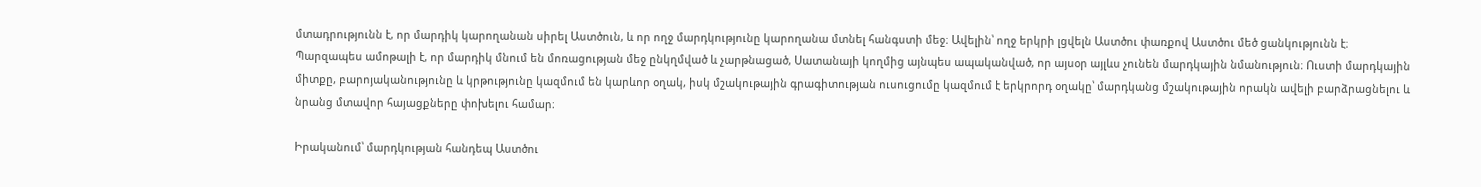մտադրությունն է, որ մարդիկ կարողանան սիրել Աստծուն, և որ ողջ մարդկությունը կարողանա մտնել հանգստի մեջ։ Ավելին՝ ողջ երկրի լցվելն Աստծու փառքով Աստծու մեծ ցանկությունն է։ Պարզապես ամոթալի է, որ մարդիկ մնում են մոռացության մեջ ընկղմված և չարթնացած, Սատանայի կողմից այնպես ապականված, որ այսօր այլևս չունեն մարդկային նմանություն։ Ուստի մարդկային միտքը, բարոյականությունը և կրթությունը կազմում են կարևոր օղակ, իսկ մշակութային գրագիտության ուսուցումը կազմում է երկրորդ օղակը՝ մարդկանց մշակութային որակն ավելի բարձրացնելու և նրանց մտավոր հայացքները փոխելու համար։

Իրականում՝ մարդկության հանդեպ Աստծու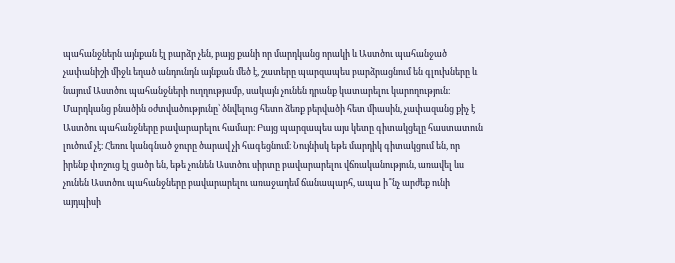պահանջներն այնքան էլ բարձր չեն, բայց քանի որ մարդկանց որակի և Աստծու պահանջած չափանիշի միջև եղած անդունդն այնքան մեծ է, շատերը պարզապես բարձրացնում են գլուխները և նայում Աստծու պահանջների ուղղությամբ, սակայն չունեն դրանք կատարելու կարողություն։ Մարդկանց բնածին օժտվածությունը՝ ծնվելուց հետո ձեռք բերվածի հետ միասին, չափազանց քիչ է Աստծու պահանջները բավարարելու համար։ Բայց պարզապես այս կետը գիտակցելը հաստատուն լուծում չէ։ Հեռու կանգնած ջուրը ծարավ չի հագեցնում։ Նույնիսկ եթե մարդիկ գիտակցում են, որ իրենք փոշուց էլ ցածր են, եթե չունեն Աստծու սիրտը բավարարելու վճռականություն, առավել ևս չունեն Աստծու պահանջները բավարարելու առաջադեմ ճանապարհ, ապա ի՞նչ արժեք ունի այդպիսի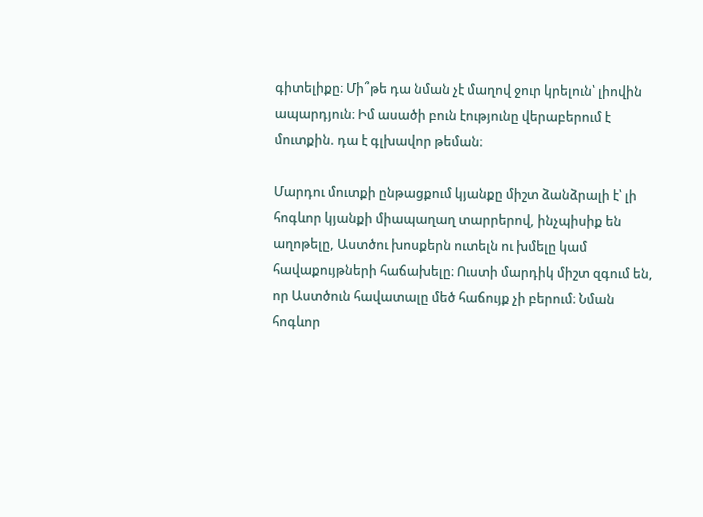գիտելիքը։ Մի՞թե դա նման չէ մաղով ջուր կրելուն՝ լիովին ապարդյուն։ Իմ ասածի բուն էությունը վերաբերում է մուտքին. դա է գլխավոր թեման։

Մարդու մուտքի ընթացքում կյանքը միշտ ձանձրալի է՝ լի հոգևոր կյանքի միապաղաղ տարրերով, ինչպիսիք են աղոթելը, Աստծու խոսքերն ուտելն ու խմելը կամ հավաքույթների հաճախելը։ Ուստի մարդիկ միշտ զգում են, որ Աստծուն հավատալը մեծ հաճույք չի բերում։ Նման հոգևոր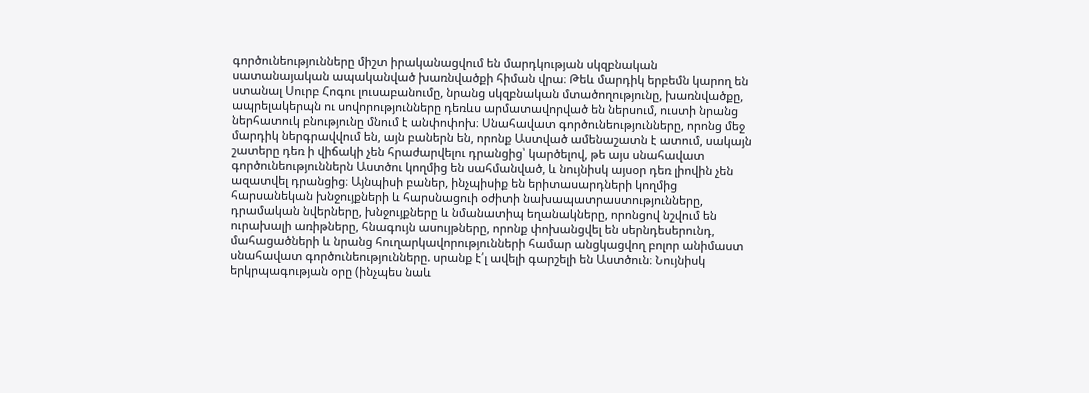գործունեությունները միշտ իրականացվում են մարդկության սկզբնական սատանայական ապականված խառնվածքի հիման վրա։ Թեև մարդիկ երբեմն կարող են ստանալ Սուրբ Հոգու լուսաբանումը, նրանց սկզբնական մտածողությունը, խառնվածքը, ապրելակերպն ու սովորությունները դեռևս արմատավորված են ներսում, ուստի նրանց ներհատուկ բնությունը մնում է անփոփոխ։ Սնահավատ գործունեությունները, որոնց մեջ մարդիկ ներգրավվում են, այն բաներն են, որոնք Աստված ամենաշատն է ատում, սակայն շատերը դեռ ի վիճակի չեն հրաժարվելու դրանցից՝ կարծելով, թե այս սնահավատ գործունեություններն Աստծու կողմից են սահմանված, և նույնիսկ այսօր դեռ լիովին չեն ազատվել դրանցից։ Այնպիսի բաներ, ինչպիսիք են երիտասարդների կողմից հարսանեկան խնջույքների և հարսնացուի օժիտի նախապատրաստությունները, դրամական նվերները, խնջույքները և նմանատիպ եղանակները, որոնցով նշվում են ուրախալի առիթները, հնագույն ասույթները, որոնք փոխանցվել են սերնդեսերունդ, մահացածների և նրանց հուղարկավորությունների համար անցկացվող բոլոր անիմաստ սնահավատ գործունեությունները. սրանք է՛լ ավելի գարշելի են Աստծուն։ Նույնիսկ երկրպագության օրը (ինչպես նաև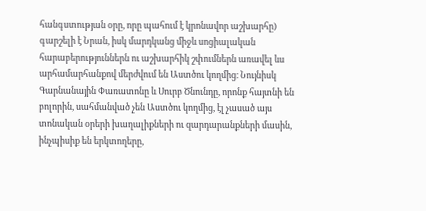հանգստության օրը, որը պահում է կրոնավոր աշխարհը) գարշելի է Նրան, իսկ մարդկանց միջև սոցիալական հարաբերություններն ու աշխարհիկ շփումներն առավել ևս արհամարհանքով մերժվում են Աստծու կողմից։ Նույնիսկ Գարնանային Փառատոնը և Սուրբ Ծնունդը, որոնք հայտնի են բոլորին, սահմանված չեն Աստծու կողմից, էլ չասած այս տոնական օրերի խաղալիքների ու զարդարանքների մասին, ինչպիսիք են երկտողերը,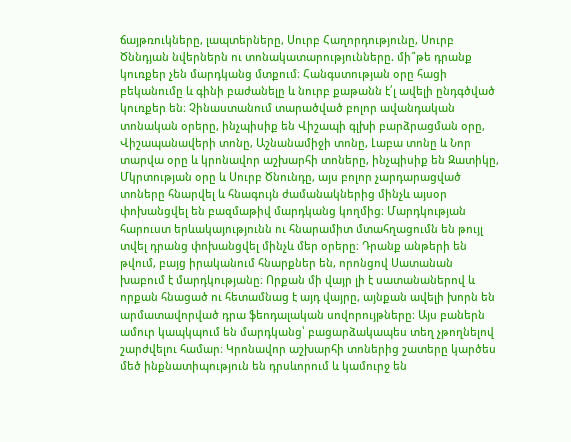ճայթռուկները, լապտերները, Սուրբ Հաղորդությունը, Սուրբ Ծննդյան նվերներն ու տոնակատարությունները. մի՞թե դրանք կուռքեր չեն մարդկանց մտքում։ Հանգստության օրը հացի բեկանումը և գինի բաժանելը և նուրբ քաթանն է՛լ ավելի ընդգծված կուռքեր են։ Չինաստանում տարածված բոլոր ավանդական տոնական օրերը, ինչպիսիք են Վիշապի գլխի բարձրացման օրը, Վիշապանավերի տոնը, Աշնանամիջի տոնը, Լաբա տոնը և Նոր տարվա օրը և կրոնավոր աշխարհի տոները, ինչպիսիք են Զատիկը, Մկրտության օրը և Սուրբ Ծնունդը, այս բոլոր չարդարացված տոները հնարվել և հնագույն ժամանակներից մինչև այսօր փոխանցվել են բազմաթիվ մարդկանց կողմից։ Մարդկության հարուստ երևակայությունն ու հնարամիտ մտահղացումն են թույլ տվել դրանց փոխանցվել մինչև մեր օրերը։ Դրանք անթերի են թվում, բայց իրականում հնարքներ են, որոնցով Սատանան խաբում է մարդկությանը։ Որքան մի վայր լի է սատանաներով և որքան հնացած ու հետամնաց է այդ վայրը, այնքան ավելի խորն են արմատավորված դրա ֆեոդալական սովորույթները։ Այս բաներն ամուր կապկպում են մարդկանց՝ բացարձակապես տեղ չթողնելով շարժվելու համար։ Կրոնավոր աշխարհի տոներից շատերը կարծես մեծ ինքնատիպություն են դրսևորում և կամուրջ են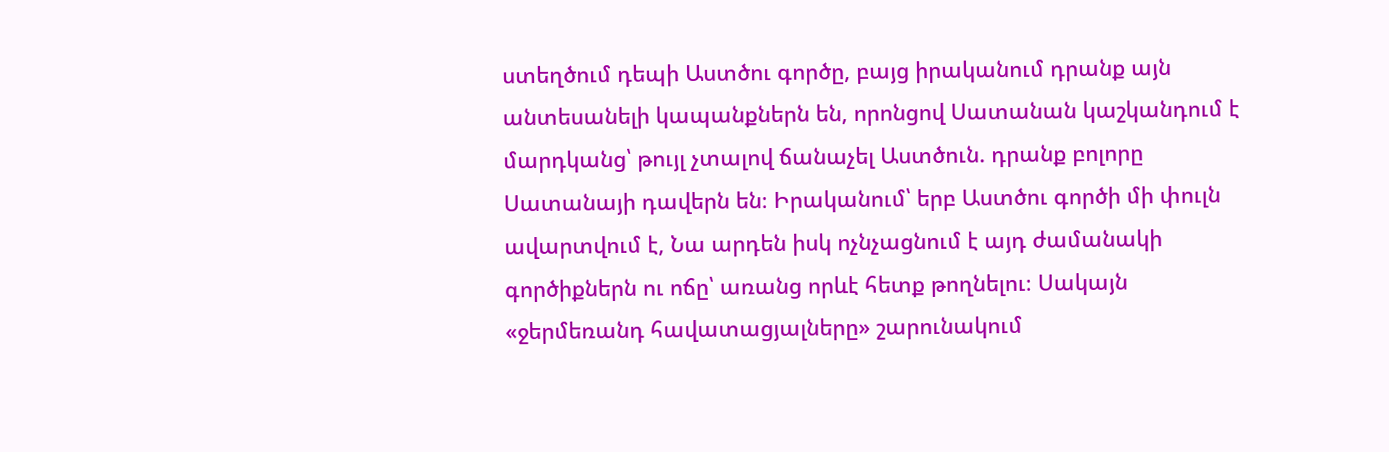ստեղծում դեպի Աստծու գործը, բայց իրականում դրանք այն անտեսանելի կապանքներն են, որոնցով Սատանան կաշկանդում է մարդկանց՝ թույլ չտալով ճանաչել Աստծուն. դրանք բոլորը Սատանայի դավերն են։ Իրականում՝ երբ Աստծու գործի մի փուլն ավարտվում է, Նա արդեն իսկ ոչնչացնում է այդ ժամանակի գործիքներն ու ոճը՝ առանց որևէ հետք թողնելու։ Սակայն «ջերմեռանդ հավատացյալները» շարունակում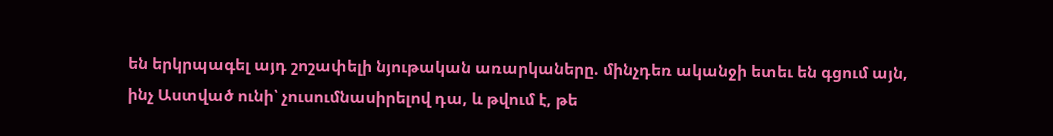են երկրպագել այդ շոշափելի նյութական առարկաները. մինչդեռ ականջի ետեւ են գցում այն, ինչ Աստված ունի՝ չուսումնասիրելով դա, և թվում է, թե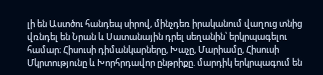լի են Աստծու հանդեպ սիրով, մինչդեռ իրականում վաղուց տնից վռնդել են Նրան և Սատանային դրել սեղանին՝ երկրպագելու համար։ Հիսուսի դիմանկարները, Խաչը, Մարիամը, Հիսուսի Մկրտությունը և Խորհրդավոր ընթրիքը. մարդիկ երկրպագում են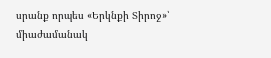սրանք որպես «Երկնքի Տիրոջ»՝ միաժամանակ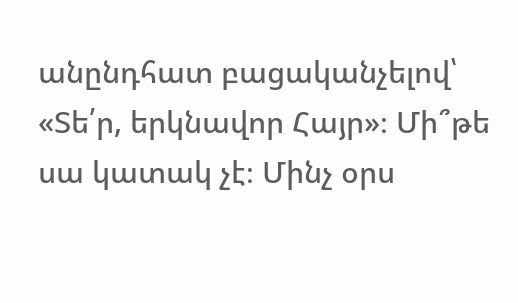անընդհատ բացականչելով՝ «Տե՛ր, երկնավոր Հայր»։ Մի՞թե սա կատակ չէ։ Մինչ օրս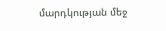մարդկության մեջ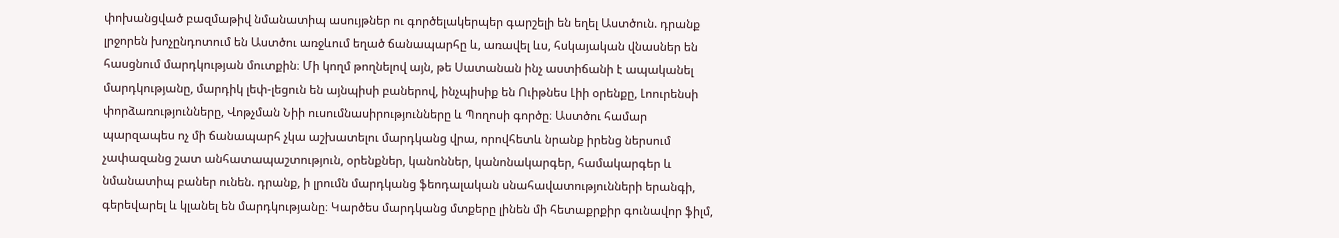փոխանցված բազմաթիվ նմանատիպ ասույթներ ու գործելակերպեր գարշելի են եղել Աստծուն. դրանք լրջորեն խոչընդոտում են Աստծու առջևում եղած ճանապարհը և, առավել ևս, հսկայական վնասներ են հասցնում մարդկության մուտքին։ Մի կողմ թողնելով այն, թե Սատանան ինչ աստիճանի է ապականել մարդկությանը, մարդիկ լեփ-լեցուն են այնպիսի բաներով, ինչպիսիք են Ուիթնես Լիի օրենքը, Լոուրենսի փորձառությունները, Վոթչման Նիի ուսումնասիրությունները և Պողոսի գործը։ Աստծու համար պարզապես ոչ մի ճանապարհ չկա աշխատելու մարդկանց վրա, որովհետև նրանք իրենց ներսում չափազանց շատ անհատապաշտություն, օրենքներ, կանոններ, կանոնակարգեր, համակարգեր և նմանատիպ բաներ ունեն. դրանք, ի լրումն մարդկանց ֆեոդալական սնահավատությունների երանգի, գերեվարել և կլանել են մարդկությանը։ Կարծես մարդկանց մտքերը լինեն մի հետաքրքիր գունավոր ֆիլմ,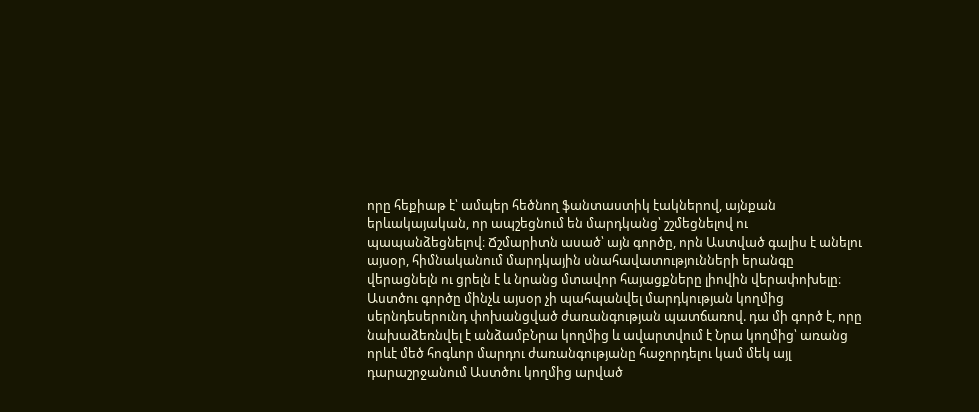որը հեքիաթ է՝ ամպեր հեծնող ֆանտաստիկ էակներով, այնքան երևակայական, որ ապշեցնում են մարդկանց՝ շշմեցնելով ու պապանձեցնելով։ Ճշմարիտն ասած՝ այն գործը, որն Աստված գալիս է անելու այսօր, հիմնականում մարդկային սնահավատությունների երանգը վերացնելն ու ցրելն է և նրանց մտավոր հայացքները լիովին վերափոխելը։ Աստծու գործը մինչև այսօր չի պահպանվել մարդկության կողմից սերնդեսերունդ փոխանցված ժառանգության պատճառով. դա մի գործ է, որը նախաձեռնվել է անձամբՆրա կողմից և ավարտվում է Նրա կողմից՝ առանց որևէ մեծ հոգևոր մարդու ժառանգությանը հաջորդելու կամ մեկ այլ դարաշրջանում Աստծու կողմից արված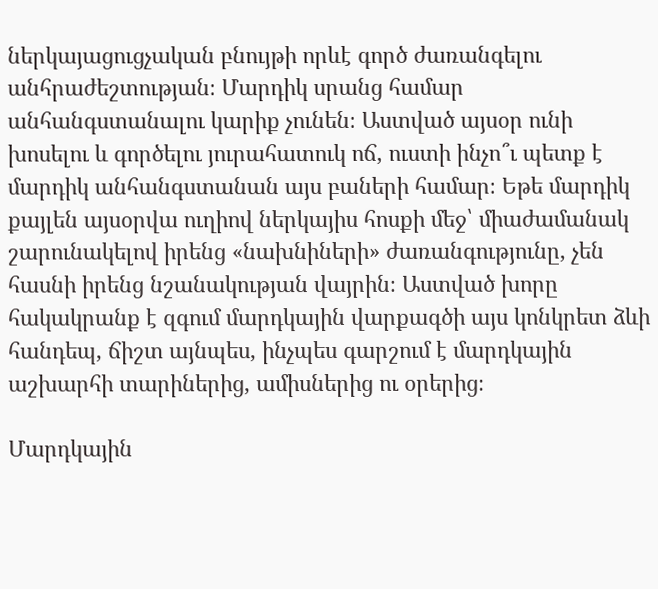ներկայացուցչական բնույթի որևէ գործ ժառանգելու անհրաժեշտության։ Մարդիկ սրանց համար անհանգստանալու կարիք չունեն։ Աստված այսօր ունի խոսելու և գործելու յուրահատուկ ոճ, ուստի ինչո՞ւ պետք է մարդիկ անհանգստանան այս բաների համար։ Եթե մարդիկ քայլեն այսօրվա ուղիով ներկայիս հոսքի մեջ՝ միաժամանակ շարունակելով իրենց «նախնիների» ժառանգությունը, չեն հասնի իրենց նշանակության վայրին։ Աստված խորը հակակրանք է զգում մարդկային վարքագծի այս կոնկրետ ձևի հանդեպ, ճիշտ այնպես, ինչպես գարշում է մարդկային աշխարհի տարիներից, ամիսներից ու օրերից։

Մարդկային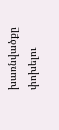խառնվածքը փոխելու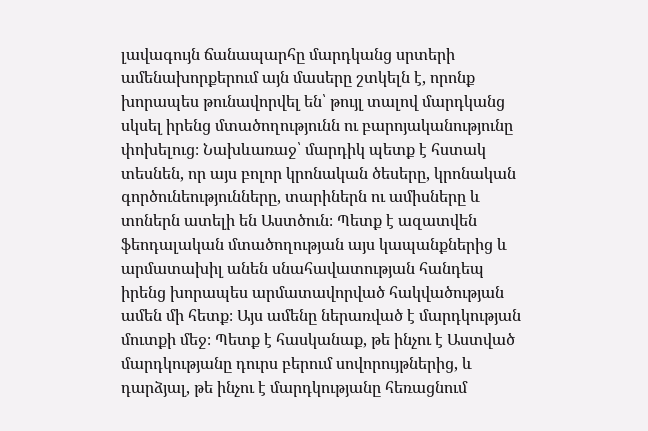լավագույն ճանապարհը մարդկանց սրտերի ամենախորքերում այն մասերը շտկելն է, որոնք խորապես թունավորվել են՝ թույլ տալով մարդկանց սկսել իրենց մտածողությունն ու բարոյականությունը փոխելուց։ Նախևառաջ՝ մարդիկ պետք է հստակ տեսնեն, որ այս բոլոր կրոնական ծեսերը, կրոնական գործունեությունները, տարիներն ու ամիսները և տոներն ատելի են Աստծուն։ Պետք է ազատվեն ֆեոդալական մտածողության այս կապանքներից և արմատախիլ անեն սնահավատության հանդեպ իրենց խորապես արմատավորված հակվածության ամեն մի հետք։ Այս ամենը ներառված է մարդկության մուտքի մեջ։ Պետք է հասկանաք, թե ինչու է Աստված մարդկությանը դուրս բերում սովորույթներից, և դարձյալ, թե ինչու է մարդկությանը հեռացնում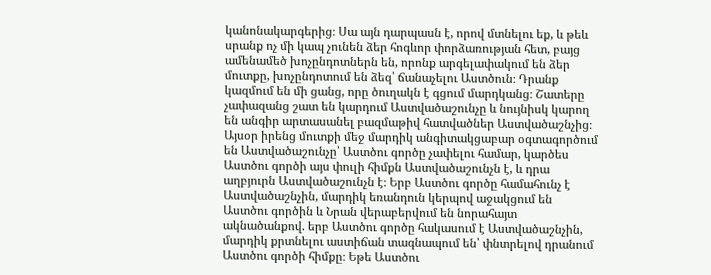կանոնակարգերից։ Սա այն դարպասն է, որով մտնելու եք, և թեև սրանք ոչ մի կապ չունեն ձեր հոգևոր փորձառության հետ, բայց ամենամեծ խոչընդոտներն են, որոնք արգելափակում են ձեր մուտքը, խոչընդոտում են ձեզ՝ ճանաչելու Աստծուն։ Դրանք կազմում են մի ցանց, որը ծուղակն է գցում մարդկանց։ Շատերը չափազանց շատ են կարդում Աստվածաշունչը և նույնիսկ կարող են անգիր արտասանել բազմաթիվ հատվածներ Աստվածաշնչից։ Այսօր իրենց մուտքի մեջ մարդիկ անգիտակցաբար օգտագործում են Աստվածաշունչը՝ Աստծու գործը չափելու համար, կարծես Աստծու գործի այս փուլի հիմքն Աստվածաշունչն է, և դրա աղբյուրն Աստվածաշունչն է։ Երբ Աստծու գործը համահունչ է Աստվածաշնչին, մարդիկ եռանդուն կերպով աջակցում են Աստծու գործին և Նրան վերաբերվում են նորահայտ ակնածանքով. երբ Աստծու գործը հակասում է Աստվածաշնչին, մարդիկ քրտնելու աստիճան տագնապում են՝ փնտրելով դրանում Աստծու գործի հիմքը։ Եթե Աստծու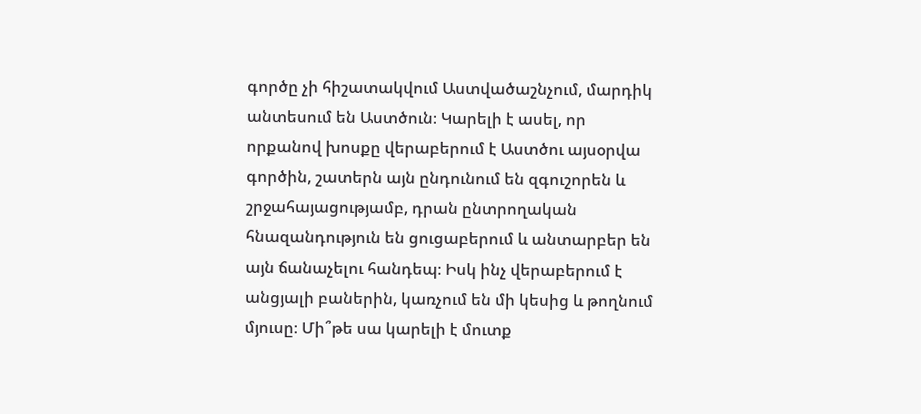գործը չի հիշատակվում Աստվածաշնչում, մարդիկ անտեսում են Աստծուն։ Կարելի է ասել, որ որքանով խոսքը վերաբերում է Աստծու այսօրվա գործին, շատերն այն ընդունում են զգուշորեն և շրջահայացությամբ, դրան ընտրողական հնազանդություն են ցուցաբերում և անտարբեր են այն ճանաչելու հանդեպ։ Իսկ ինչ վերաբերում է անցյալի բաներին, կառչում են մի կեսից և թողնում մյուսը։ Մի՞թե սա կարելի է մուտք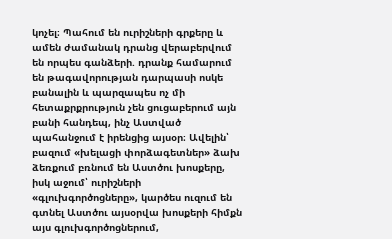կոչել։ Պահում են ուրիշների գրքերը և ամեն ժամանակ դրանց վերաբերվում են որպես գանձերի. դրանք համարում են թագավորության դարպասի ոսկե բանալին և պարզապես ոչ մի հետաքրքրություն չեն ցուցաբերում այն բանի հանդեպ, ինչ Աստված պահանջում է իրենցից այսօր։ Ավելին՝ բազում «խելացի փորձագետներ» ձախ ձեռքում բռնում են Աստծու խոսքերը, իսկ աջում՝ ուրիշների «գլուխգործոցները», կարծես ուզում են գտնել Աստծու այսօրվա խոսքերի հիմքն այս գլուխգործոցներում,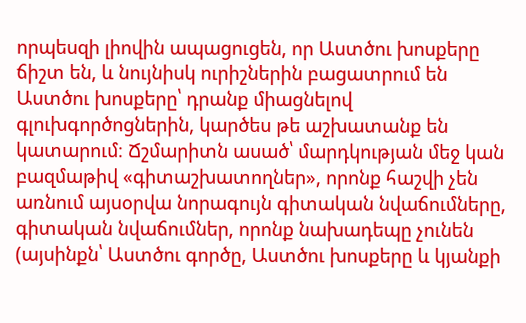որպեսզի լիովին ապացուցեն, որ Աստծու խոսքերը ճիշտ են, և նույնիսկ ուրիշներին բացատրում են Աստծու խոսքերը՝ դրանք միացնելով գլուխգործոցներին, կարծես թե աշխատանք են կատարում։ Ճշմարիտն ասած՝ մարդկության մեջ կան բազմաթիվ «գիտաշխատողներ», որոնք հաշվի չեն առնում այսօրվա նորագույն գիտական նվաճումները, գիտական նվաճումներ, որոնք նախադեպը չունեն (այսինքն՝ Աստծու գործը, Աստծու խոսքերը և կյանքի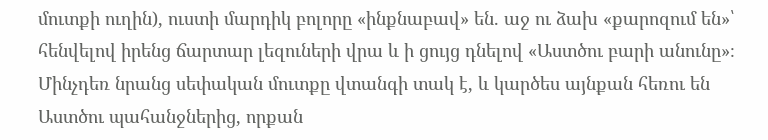մուտքի ուղին), ուստի մարդիկ բոլորը «ինքնաբավ» են. աջ ու ձախ «քարոզում են»՝ հենվելով իրենց ճարտար լեզուների վրա և ի ցույց դնելով «Աստծու բարի անունը»։ Մինչդեռ նրանց սեփական մուտքը վտանգի տակ է, և կարծես այնքան հեռու են Աստծու պահանջներից, որքան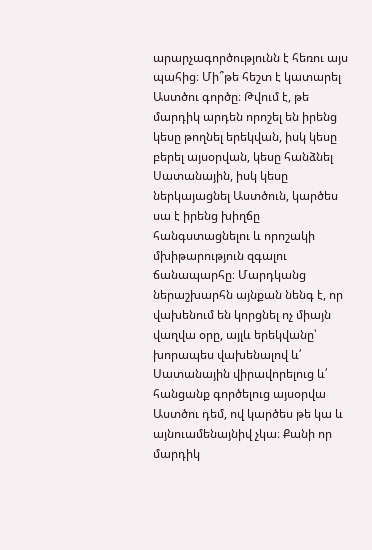արարչագործությունն է հեռու այս պահից։ Մի՞թե հեշտ է կատարել Աստծու գործը։ Թվում է, թե մարդիկ արդեն որոշել են իրենց կեսը թողնել երեկվան, իսկ կեսը բերել այսօրվան, կեսը հանձնել Սատանային, իսկ կեսը ներկայացնել Աստծուն, կարծես սա է իրենց խիղճը հանգստացնելու և որոշակի մխիթարություն զգալու ճանապարհը։ Մարդկանց ներաշխարհն այնքան նենգ է, որ վախենում են կորցնել ոչ միայն վաղվա օրը, այլև երեկվանը՝ խորապես վախենալով և՛ Սատանային վիրավորելուց և՛ հանցանք գործելուց այսօրվա Աստծու դեմ, ով կարծես թե կա և այնուամենայնիվ չկա։ Քանի որ մարդիկ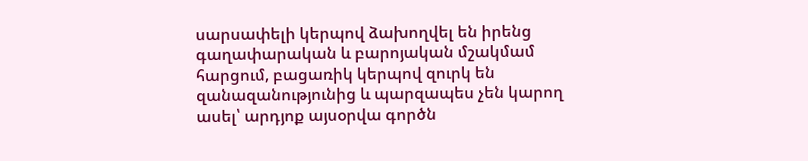սարսափելի կերպով ձախողվել են իրենց գաղափարական և բարոյական մշակմամ հարցում, բացառիկ կերպով զուրկ են զանազանությունից և պարզապես չեն կարող ասել՝ արդյոք այսօրվա գործն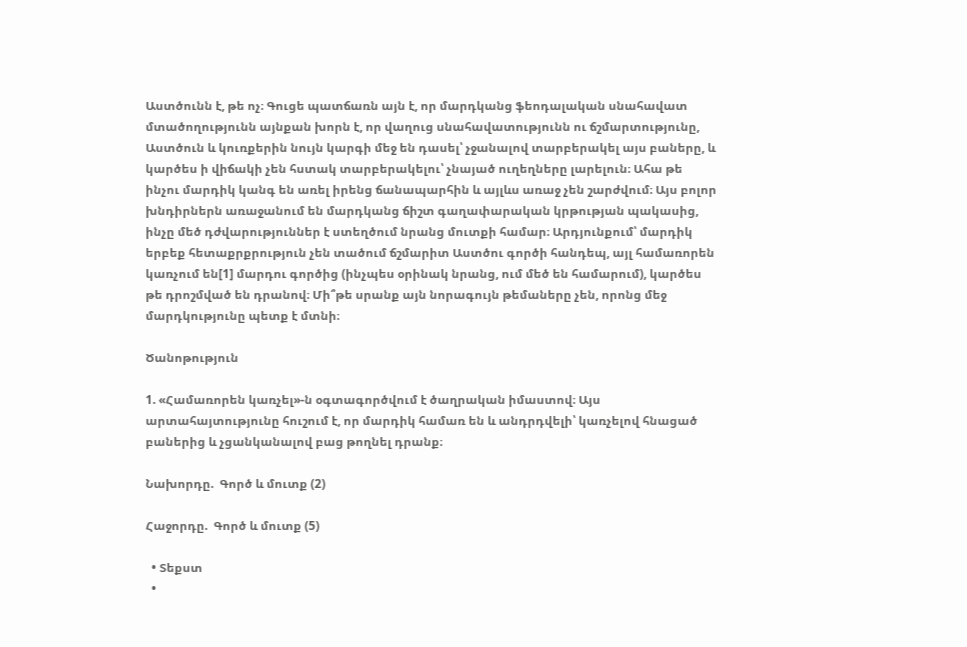Աստծունն է, թե ոչ։ Գուցե պատճառն այն է, որ մարդկանց ֆեոդալական սնահավատ մտածողությունն այնքան խորն է, որ վաղուց սնահավատությունն ու ճշմարտությունը, Աստծուն և կուռքերին նույն կարգի մեջ են դասել՝ չջանալով տարբերակել այս բաները, և կարծես ի վիճակի չեն հստակ տարբերակելու՝ չնայած ուղեղները լարելուն։ Ահա թե ինչու մարդիկ կանգ են առել իրենց ճանապարհին և այլևս առաջ չեն շարժվում։ Այս բոլոր խնդիրներն առաջանում են մարդկանց ճիշտ գաղափարական կրթության պակասից, ինչը մեծ դժվարություններ է ստեղծում նրանց մուտքի համար։ Արդյունքում՝ մարդիկ երբեք հետաքրքրություն չեն տածում ճշմարիտ Աստծու գործի հանդեպ, այլ համառորեն կառչում են[1] մարդու գործից (ինչպես օրինակ նրանց, ում մեծ են համարում), կարծես թե դրոշմված են դրանով։ Մի՞թե սրանք այն նորագույն թեմաները չեն, որոնց մեջ մարդկությունը պետք է մտնի։

Ծանոթություն

1. «Համառորեն կառչել»-ն օգտագործվում է ծաղրական իմաստով։ Այս արտահայտությունը հուշում է, որ մարդիկ համառ են և անդրդվելի՝ կառչելով հնացած բաներից և չցանկանալով բաց թողնել դրանք։

Նախորդը.  Գործ և մուտք (2)

Հաջորդը.  Գործ և մուտք (5)

  • Տեքստ
  •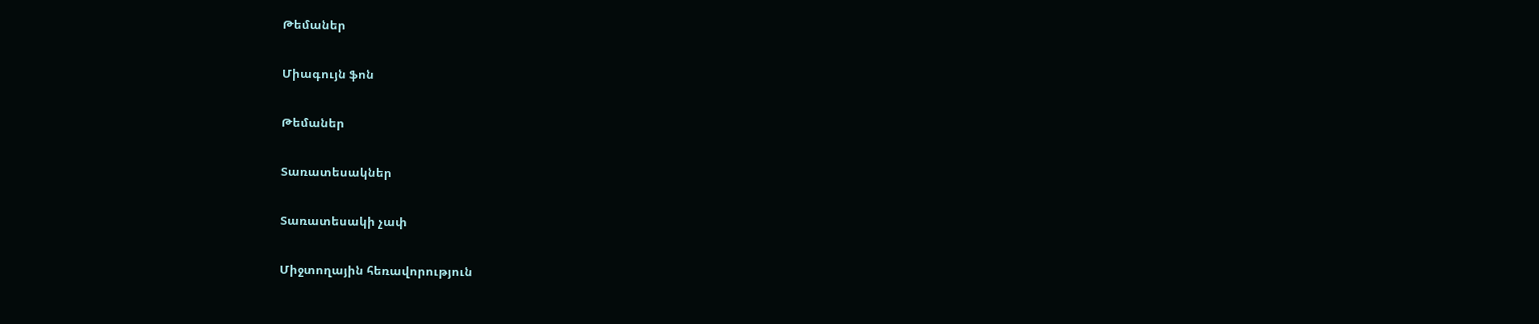Թեմաներ

Միագույն ֆոն

Թեմաներ

Տառատեսակներ

Տառատեսակի չափ

Միջտողային հեռավորություն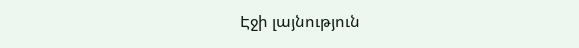Էջի լայնություն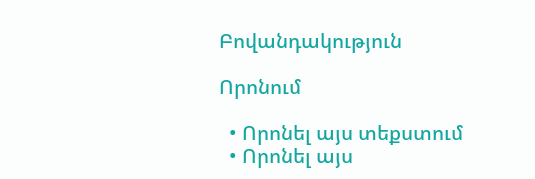Բովանդակություն

Որոնում

  • Որոնել այս տեքստում
  • Որոնել այս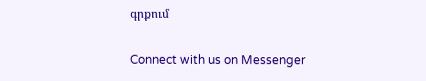գրքում

Connect with us on Messenger